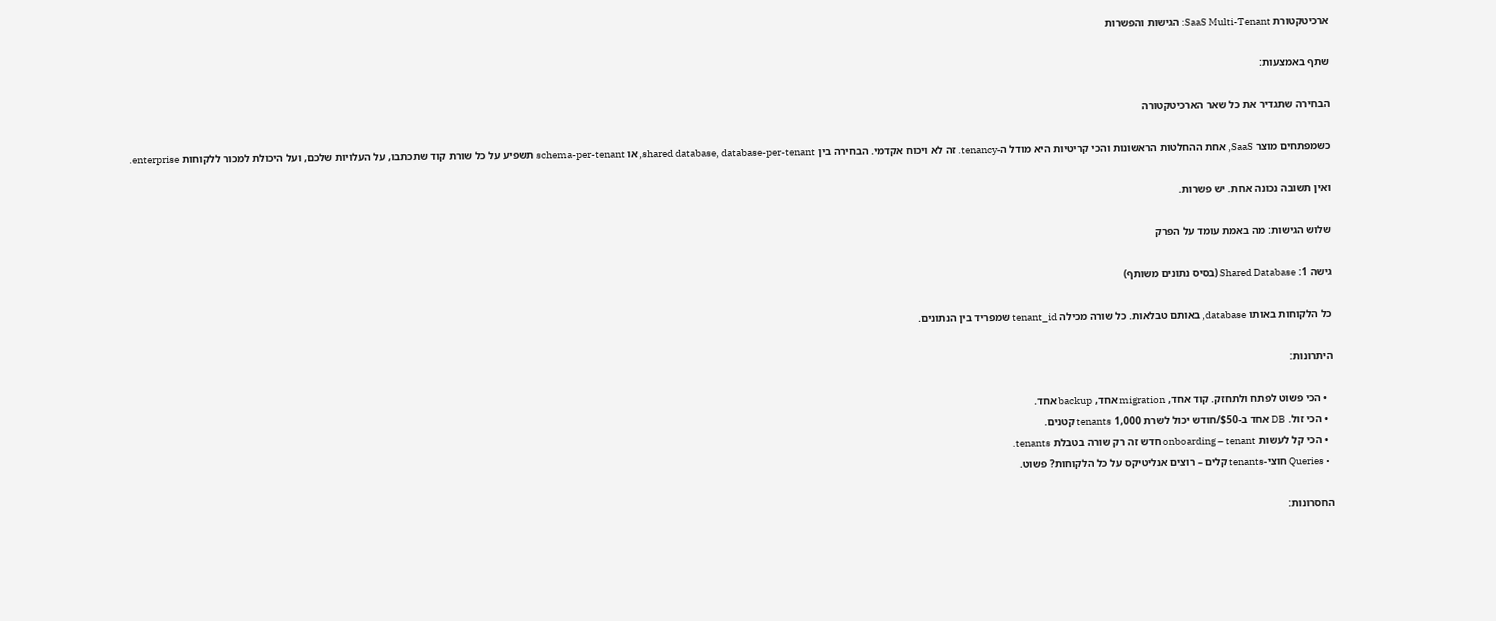ארכיטקטורת SaaS Multi-Tenant: הגישות והפשרות

שתף באמצעות:

הבחירה שתגדיר את כל שאר הארכיטקטורה

כשמפתחים מוצר SaaS, אחת ההחלטות הראשונות והכי קריטיות היא מודל ה-tenancy. זה לא ויכוח אקדמי. הבחירה בין shared database, database-per-tenant, או schema-per-tenant תשפיע על כל שורת קוד שתכתבו, על העלויות שלכם, ועל היכולת למכור ללקוחות enterprise.

ואין תשובה נכונה אחת. יש פשרות.

שלוש הגישות: מה באמת עומד על הפרק

גישה 1: Shared Database (בסיס נתונים משותף)

כל הלקוחות באותו database, באותם טבלאות. כל שורה מכילה tenant_id שמפריד בין הנתונים.

היתרונות:

  • הכי פשוט לפתח ולתחזק. קוד אחד, migration אחד, backup אחד.
  • הכי זול. DB אחד ב-$50/חודש יכול לשרת 1,000 tenants קטנים.
  • הכי קל לעשות onboarding – tenant חדש זה רק שורה בטבלת tenants.
  • Queries חוצי-tenants קלים – רוצים אנליטיקס על כל הלקוחות? פשוט.

החסרונות: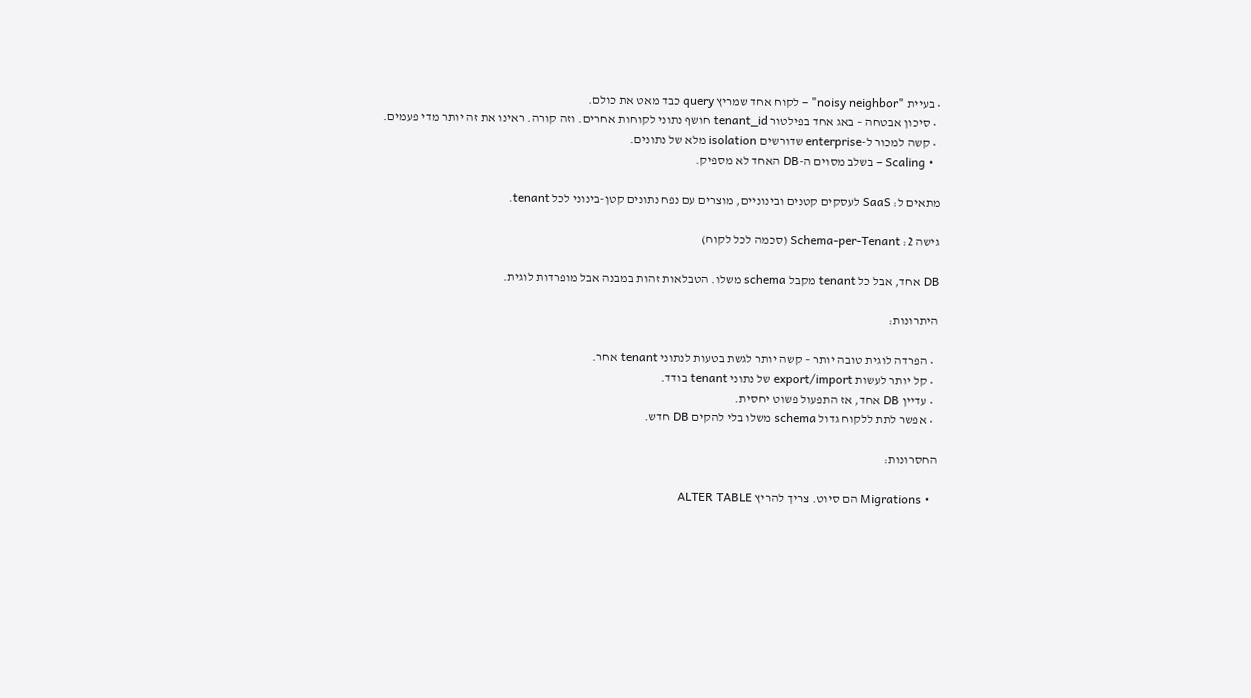• בעיית "noisy neighbor" – לקוח אחד שמריץ query כבד מאט את כולם.
  • סיכון אבטחה – באג אחד בפילטור tenant_id חושף נתוני לקוחות אחרים. וזה קורה. ראינו את זה יותר מדי פעמים.
  • קשה למכור ל-enterprise שדורשים isolation מלא של נתונים.
  • Scaling – בשלב מסוים ה-DB האחד לא מספיק.

מתאים ל: SaaS לעסקים קטנים ובינוניים, מוצרים עם נפח נתונים קטן-בינוני לכל tenant.

גישה 2: Schema-per-Tenant (סכמה לכל לקוח)

DB אחד, אבל כל tenant מקבל schema משלו. הטבלאות זהות במבנה אבל מופרדות לוגית.

היתרונות:

  • הפרדה לוגית טובה יותר – קשה יותר לגשת בטעות לנתוני tenant אחר.
  • קל יותר לעשות export/import של נתוני tenant בודד.
  • עדיין DB אחד, אז התפעול פשוט יחסית.
  • אפשר לתת ללקוח גדול schema משלו בלי להקים DB חדש.

החסרונות:

  • Migrations הם סיוט. צריך להריץ ALTER TABLE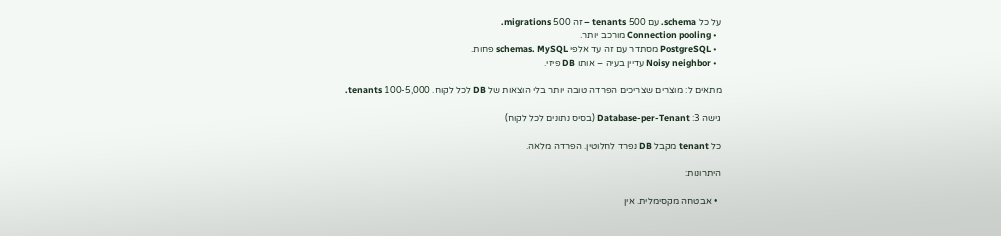על כל schema. עם 500 tenants – זה 500 migrations.
  • Connection pooling מורכב יותר.
  • PostgreSQL מסתדר עם זה עד אלפי schemas. MySQL פחות.
  • Noisy neighbor עדיין בעיה – אותו DB פיזי.

מתאים ל: מוצרים שצריכים הפרדה טובה יותר בלי הוצאות של DB לכל לקוח. 100-5,000 tenants.

גישה 3: Database-per-Tenant (בסיס נתונים לכל לקוח)

כל tenant מקבל DB נפרד לחלוטין. הפרדה מלאה.

היתרונות:

  • אבטחה מקסימלית. אין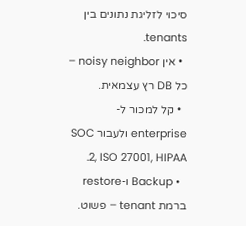סיכוי לזליגת נתונים בין tenants.
  • אין noisy neighbor – כל DB רץ עצמאית.
  • קל למכור ל-enterprise ולעבור SOC 2, ISO 27001, HIPAA.
  • Backup ו-restore ברמת tenant – פשוט.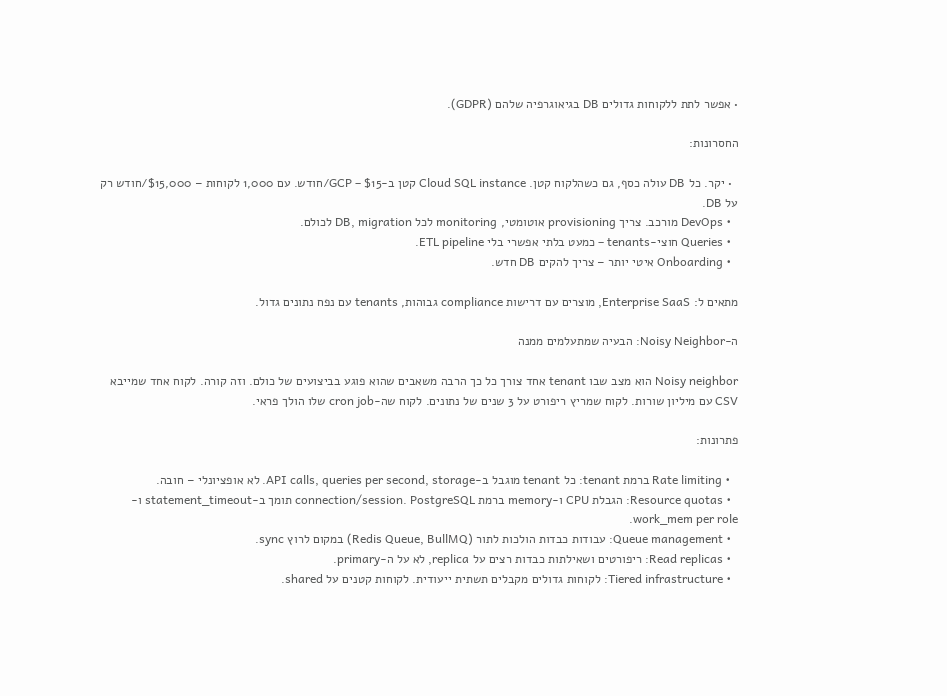• אפשר לתת ללקוחות גדולים DB בגיאוגרפיה שלהם (GDPR).

החסרונות:

  • יקר. כל DB עולה כסף, גם כשהלקוח קטן. Cloud SQL instance קטן ב-GCP – $15/חודש. עם 1,000 לקוחות – $15,000/חודש רק על DB.
  • DevOps מורכב. צריך provisioning אוטומטי, monitoring לכל DB, migration לכולם.
  • Queries חוצי-tenants – כמעט בלתי אפשרי בלי ETL pipeline.
  • Onboarding איטי יותר – צריך להקים DB חדש.

מתאים ל: Enterprise SaaS, מוצרים עם דרישות compliance גבוהות, tenants עם נפח נתונים גדול.

ה-Noisy Neighbor: הבעיה שמתעלמים ממנה

Noisy neighbor הוא מצב שבו tenant אחד צורך כל כך הרבה משאבים שהוא פוגע בביצועים של כולם. וזה קורה. לקוח אחד שמייבא CSV עם מיליון שורות. לקוח שמריץ ריפורט על 3 שנים של נתונים. לקוח שה-cron job שלו הולך פראי.

פתרונות:

  • Rate limiting ברמת tenant: כל tenant מוגבל ב-API calls, queries per second, storage. לא אופציונלי – חובה.
  • Resource quotas: הגבלת CPU ו-memory ברמת connection/session. PostgreSQL תומך ב-statement_timeout ו-work_mem per role.
  • Queue management: עבודות כבדות הולכות לתור (Redis Queue, BullMQ) במקום לרוץ sync.
  • Read replicas: ריפורטים ושאילתות כבדות רצים על replica, לא על ה-primary.
  • Tiered infrastructure: לקוחות גדולים מקבלים תשתית ייעודית. לקוחות קטנים על shared.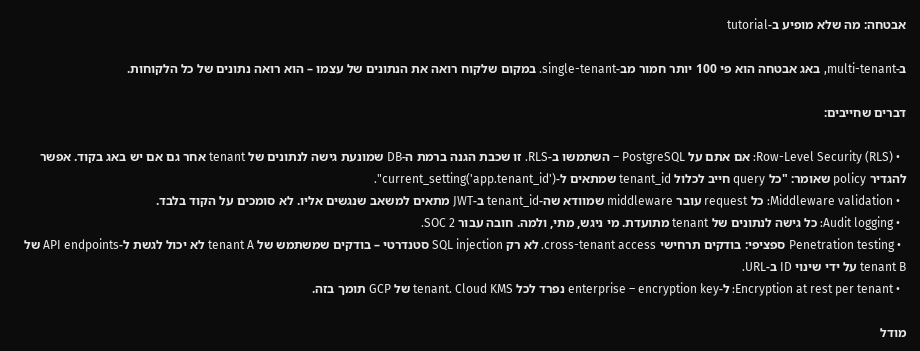אבטחה: מה שלא מופיע ב-tutorial

ב-multi-tenant, באג אבטחה הוא פי 100 יותר חמור מב-single-tenant. במקום שלקוח רואה את הנתונים של עצמו – הוא רואה נתונים של כל הלקוחות.

דברים שחייבים:

  • Row-Level Security (RLS): אם אתם על PostgreSQL – השתמשו ב-RLS. זו שכבת הגנה ברמת ה-DB שמונעת גישה לנתונים של tenant אחר גם אם יש באג בקוד. אפשר להגדיר policy שאומר: "כל query חייב לכלול tenant_id שמתאים ל-current_setting('app.tenant_id')".
  • Middleware validation: כל request עובר middleware שמוודא שה-tenant_id ב-JWT מתאים למשאב שנגשים אליו. לא סומכים על הקוד בלבד.
  • Audit logging: כל גישה לנתונים של tenant מתועדת. מי ניגש, מתי, ולמה. חובה עבור SOC 2.
  • Penetration testing ספציפי: בודקים תרחישי cross-tenant access. לא רק SQL injection סטנדרטי – בודקים שמשתמש של tenant A לא יכול לגשת ל-API endpoints של tenant B על ידי שינוי ID ב-URL.
  • Encryption at rest per tenant: ל-enterprise – encryption key נפרד לכל tenant. Cloud KMS של GCP תומך בזה.

מודל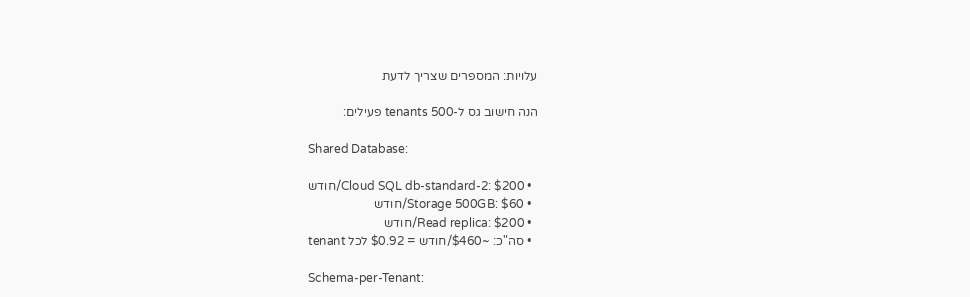עלויות: המספרים שצריך לדעת

הנה חישוב גס ל-500 tenants פעילים:

Shared Database:

  • Cloud SQL db-standard-2: $200/חודש
  • Storage 500GB: $60/חודש
  • Read replica: $200/חודש
  • סה"כ: ~$460/חודש = $0.92 לכל tenant

Schema-per-Tenant: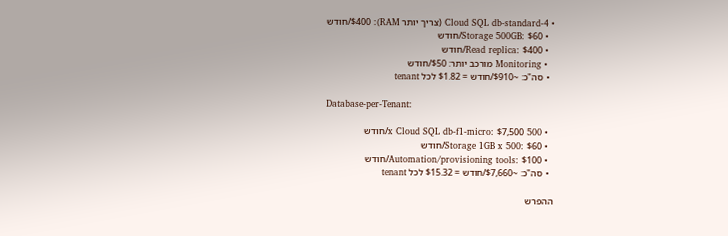• Cloud SQL db-standard-4 (צריך יותר RAM): $400/חודש
  • Storage 500GB: $60/חודש
  • Read replica: $400/חודש
  • Monitoring מורכב יותר: $50/חודש
  • סה"כ: ~$910/חודש = $1.82 לכל tenant

Database-per-Tenant:

  • 500 x Cloud SQL db-f1-micro: $7,500/חודש
  • Storage 1GB x 500: $60/חודש
  • Automation/provisioning tools: $100/חודש
  • סה"כ: ~$7,660/חודש = $15.32 לכל tenant

ההפרש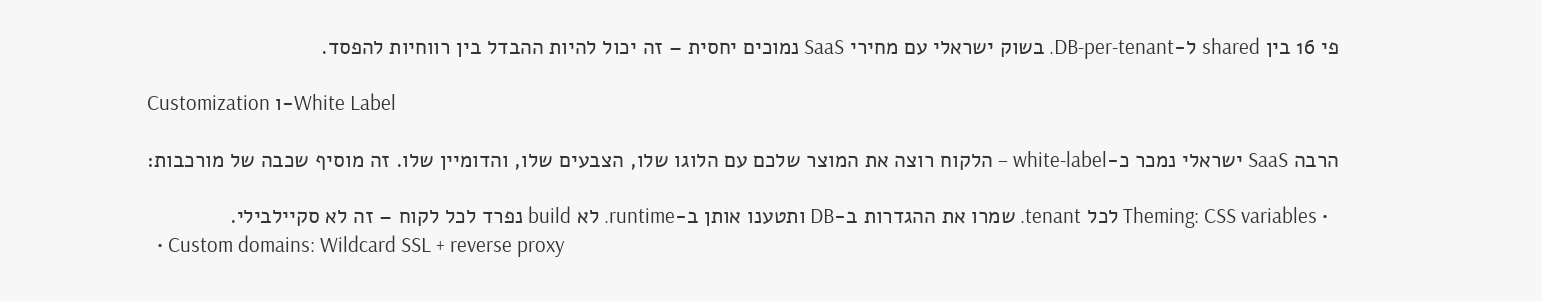פי 16 בין shared ל-DB-per-tenant. בשוק ישראלי עם מחירי SaaS נמוכים יחסית – זה יכול להיות ההבדל בין רווחיות להפסד.

Customization ו-White Label

הרבה SaaS ישראלי נמכר כ-white-label – הלקוח רוצה את המוצר שלכם עם הלוגו שלו, הצבעים שלו, והדומיין שלו. זה מוסיף שכבה של מורכבות:

  • Theming: CSS variables לכל tenant. שמרו את ההגדרות ב-DB ותטענו אותן ב-runtime. לא build נפרד לכל לקוח – זה לא סקיילבילי.
  • Custom domains: Wildcard SSL + reverse proxy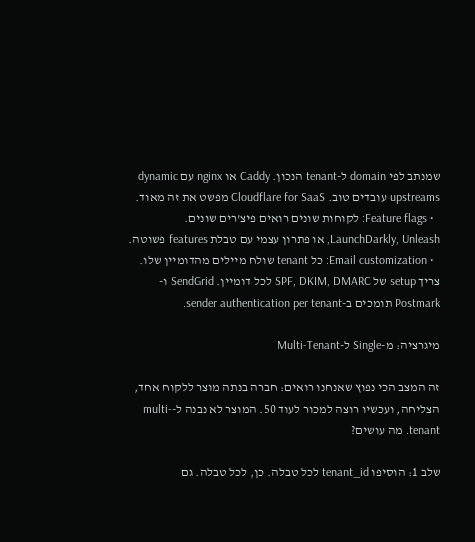שמנתב לפי domain ל-tenant הנכון. Caddy או nginx עם dynamic upstreams עובדים טוב. Cloudflare for SaaS מפשט את זה מאוד.
  • Feature flags: לקוחות שונים רואים פיצ'רים שונים. LaunchDarkly, Unleash, או פתרון עצמי עם טבלת features פשוטה.
  • Email customization: כל tenant שולח מיילים מהדומיין שלו. צריך setup של SPF, DKIM, DMARC לכל דומיין. SendGrid ו-Postmark תומכים ב-sender authentication per tenant.

מיגרציה: מ-Single ל-Multi-Tenant

זה המצב הכי נפוץ שאנחנו רואים: חברה בנתה מוצר ללקוח אחד, הצליחה, ועכשיו רוצה למכור לעוד 50. המוצר לא נבנה ל-multi-tenant. מה עושים?

שלב 1: הוסיפו tenant_id לכל טבלה. כן, לכל טבלה. גם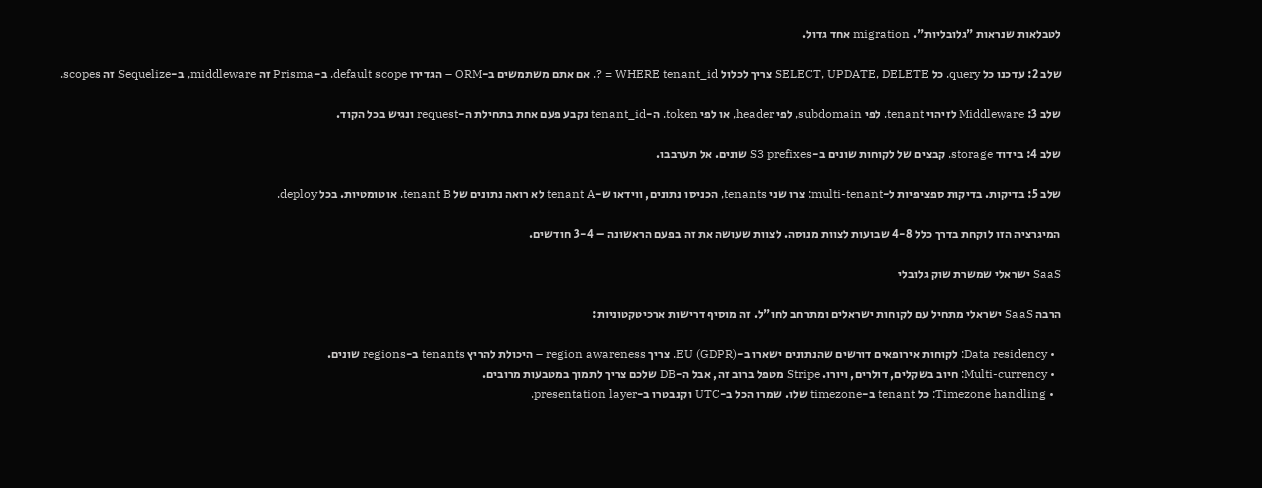לטבלאות שנראות "גלובליות". migration אחד גדול.

שלב 2: עדכנו כל query. כל SELECT, UPDATE, DELETE צריך לכלול WHERE tenant_id = ?. אם אתם משתמשים ב-ORM – הגדירו default scope. ב-Prisma זה middleware, ב-Sequelize זה scopes.

שלב 3: Middleware לזיהוי tenant. לפי subdomain, לפי header, או לפי token. ה-tenant_id נקבע פעם אחת בתחילת ה-request ונגיש בכל הקוד.

שלב 4: בידוד storage. קבצים של לקוחות שונים ב-S3 prefixes שונים. אל תערבבו.

שלב 5: בדיקות. בדיקות ספציפיות ל-multi-tenant: צרו שני tenants, הכניסו נתונים, ווידאו ש-tenant A לא רואה נתונים של tenant B. אוטומטיות. בכל deploy.

המיגרציה הזו לוקחת בדרך כלל 4-8 שבועות לצוות מנוסה. לצוות שעושה את זה בפעם הראשונה – 3-4 חודשים.

SaaS ישראלי שמשרת שוק גלובלי

הרבה SaaS ישראלי מתחיל עם לקוחות ישראלים ומתרחב לחו"ל. זה מוסיף דרישות ארכיטקטוניות:

  • Data residency: לקוחות אירופאים דורשים שהנתונים ישארו ב-EU (GDPR). צריך region awareness – היכולת להריץ tenants ב-regions שונים.
  • Multi-currency: חיוב בשקלים, דולרים, ויורו. Stripe מטפל ברוב זה, אבל ה-DB שלכם צריך לתמוך במטבעות מרובים.
  • Timezone handling: כל tenant ב-timezone שלו. שמרו הכל ב-UTC וקנבטרו ב-presentation layer.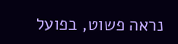נראה פשוט, בפועל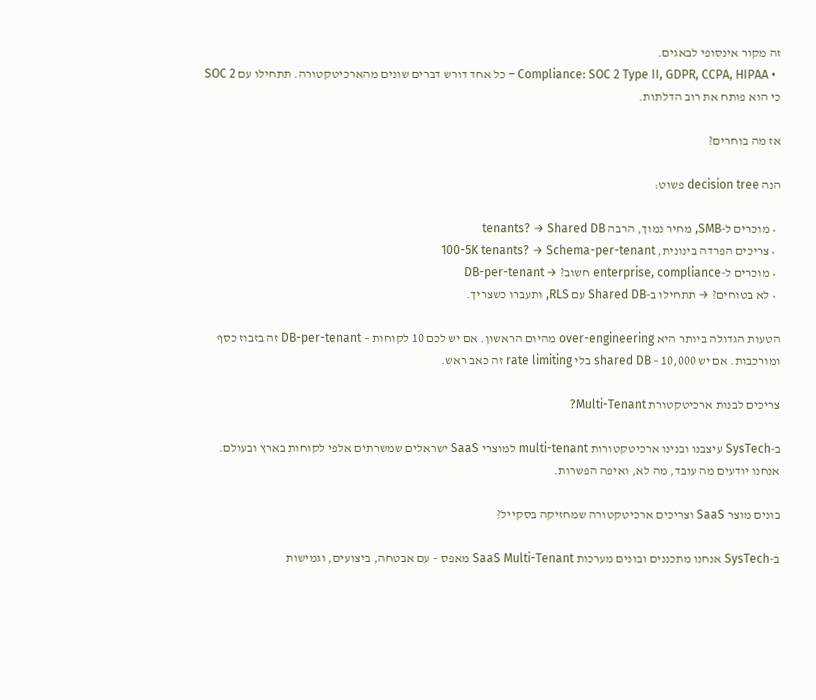זה מקור אינסופי לבאגים.
  • Compliance: SOC 2 Type II, GDPR, CCPA, HIPAA – כל אחד דורש דברים שונים מהארכיטקטורה. תתחילו עם SOC 2 כי הוא פותח את רוב הדלתות.

אז מה בוחרים?

הנה decision tree פשוט:

  • מוכרים ל-SMB, מחיר נמוך, הרבה tenants? → Shared DB
  • צריכים הפרדה בינונית, 100-5K tenants? → Schema-per-tenant
  • מוכרים ל-enterprise, compliance חשוב? → DB-per-tenant
  • לא בטוחים? → תתחילו ב-Shared DB עם RLS, ותעברו כשצריך.

הטעות הגדולה ביותר היא over-engineering מהיום הראשון. אם יש לכם 10 לקוחות – DB-per-tenant זה בזבוז כסף ומורכבות. אם יש 10,000 – shared DB בלי rate limiting זה כאב ראש.

צריכים לבנות ארכיטקטורת Multi-Tenant?

ב-SysTech עיצבנו ובנינו ארכיטקטורות multi-tenant למוצרי SaaS ישראלים שמשרתים אלפי לקוחות בארץ ובעולם. אנחנו יודעים מה עובד, מה לא, ואיפה הפשרות.

בונים מוצר SaaS וצריכים ארכיטקטורה שמחזיקה בסקייל?

ב-SysTech אנחנו מתכננים ובונים מערכות SaaS Multi-Tenant מאפס – עם אבטחה, ביצועים, וגמישות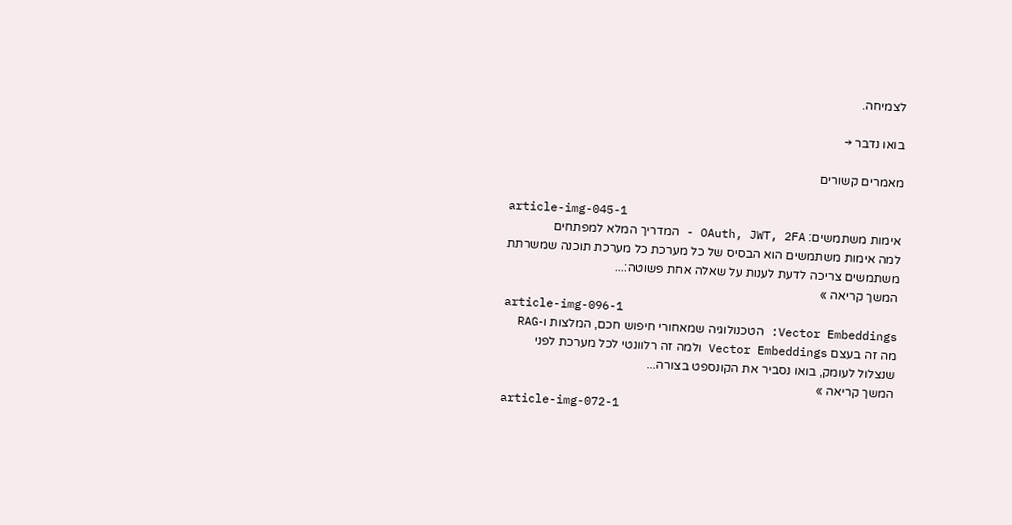לצמיחה.

בואו נדבר →

מאמרים קשורים

article-img-045-1
אימות משתמשים: OAuth, JWT, 2FA - המדריך המלא למפתחים
למה אימות משתמשים הוא הבסיס של כל מערכת כל מערכת תוכנה שמשרתת משתמשים צריכה לדעת לענות על שאלה אחת פשוטה:...
המשך קריאה »
article-img-096-1
Vector Embeddings: הטכנולוגיה שמאחורי חיפוש חכם, המלצות ו-RAG
מה זה בעצם Vector Embeddings ולמה זה רלוונטי לכל מערכת לפני שנצלול לעומק, בואו נסביר את הקונספט בצורה...
המשך קריאה »
article-img-072-1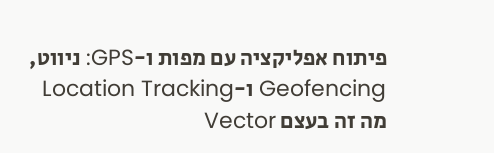פיתוח אפליקציה עם מפות ו-GPS: ניווט, Geofencing ו-Location Tracking
מה זה בעצם Vector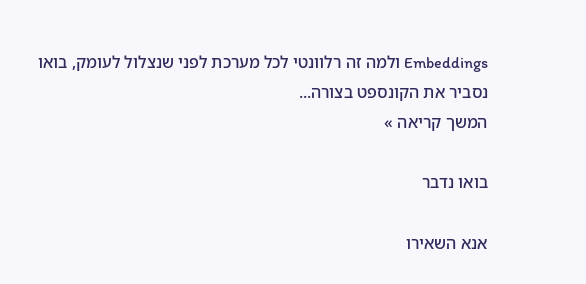Embeddings ולמה זה רלוונטי לכל מערכת לפני שנצלול לעומק, בואו נסביר את הקונספט בצורה...
המשך קריאה »

בואו נדבר

אנא השאירו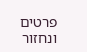פרטים ונחזור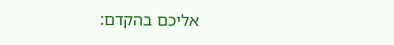אליכם בהקדם: